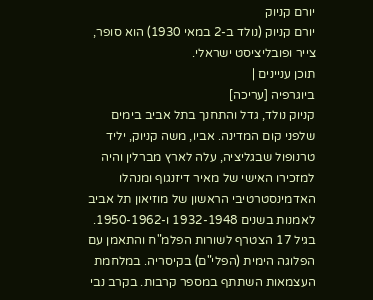יורם קניוק
יורם קניוק (נולד ב-2 במאי 1930) הוא סופר, צייר ופובליציסט ישראלי.
תוכן עניינים |
ביוגרפיה [עריכה]
קניוק נולד, גדל והתחנך בתל אביב בימים שלפני קום המדינה. אביו, משה קניוק, יליד טרנופול שבגליציה, עלה לארץ מברלין והיה למזכירו האישי של מאיר דיזנגוף ומנהלו האדמינסטרטיבי הראשון של מוזיאון תל אביב לאמנות בשנים 1932-1948 ו-1950-1962.
בגיל 17 הצטרף לשורות הפלמ"ח והתאמן עם הפלוגה הימית (הפלי"ם) בקיסריה. במלחמת העצמאות השתתף במספר קרבות. בקרב נבי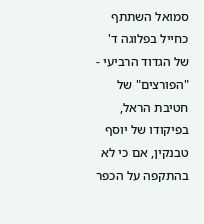סמואל השתתף כחייל בפלוגה ד' של הגדוד הרביעי - "הפורצים" של חטיבת הראל, בפיקודו של יוסף טבנקין, אם כי לא בהתקפה על הכפר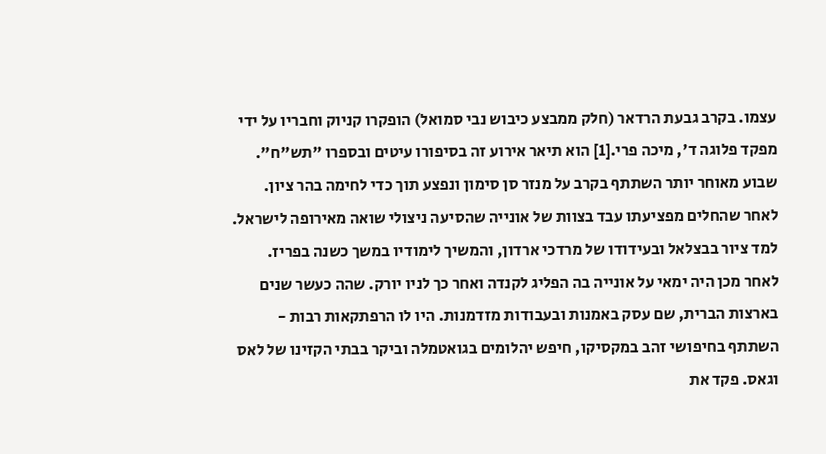עצמו. בקרב גבעת הרדאר (חלק ממבצע כיבוש נבי סמואל) הופקרו קניוק וחבריו על ידי מפקד פלוגה ד', מיכה פרי.[1] הוא תיאר אירוע זה בסיפורו עיטים ובספרו "תש"ח". שבוע מאוחר יותר השתתף בקרב על מנזר סן סימון ונפצע תוך כדי לחימה בהר ציון. לאחר שהחלים מפציעתו עבד בצוות של אונייה שהסיעה ניצולי שואה מאירופה לישראל.
למד ציור בבצלאל ובעידודו של מרדכי ארדון, והמשיך לימודיו במשך כשנה בפריז. לאחר מכן היה ימאי על אונייה בה הפליג לקנדה ואחר כך לניו יורק. שהה כעשר שנים בארצות הברית, שם עסק באמנות ובעבודות מזדמנות. היו לו הרפתקאות רבות - השתתף בחיפושי זהב במקסיקו, חיפש יהלומים בגואטמלה וביקר בבתי הקזינו של לאס וגאס. פקד את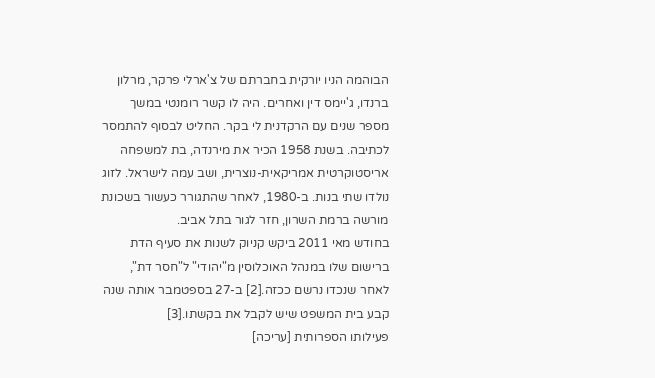הבוהמה הניו יורקית בחברתם של צ'ארלי פרקר, מרלון ברנדו, ג'יימס דין ואחרים. היה לו קשר רומנטי במשך מספר שנים עם הרקדנית לי בקר. החליט לבסוף להתמסר לכתיבה. בשנת 1958 הכיר את מירנדה, בת למשפחה אריסטוקרטית אמריקאית-נוצרית, ושב עמה לישראל. לזוג נולדו שתי בנות. ב-1980, לאחר שהתגורר כעשור בשכונת מורשה ברמת השרון, חזר לגור בתל אביב.
בחודש מאי 2011 ביקש קניוק לשנות את סעיף הדת ברישום שלו במנהל האוכלוסין מ"יהודי" ל"חסר דת", לאחר שנכדו נרשם ככזה.[2] ב-27 בספטמבר אותה שנה קבע בית המשפט שיש לקבל את בקשתו.[3]
פעילותו הספרותית [עריכה]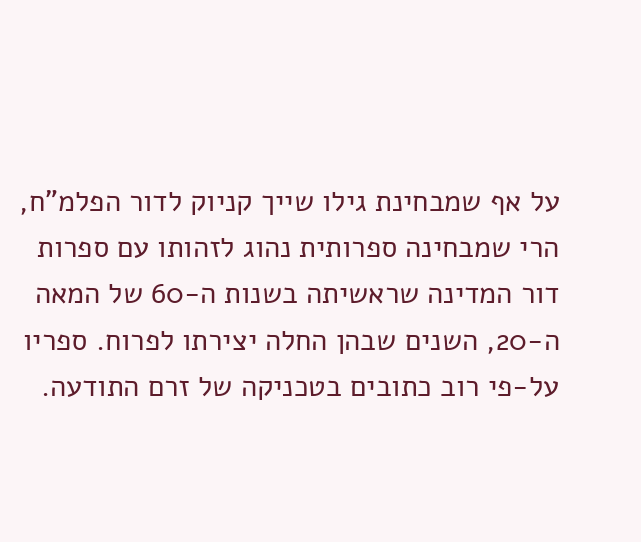על אף שמבחינת גילו שייך קניוק לדור הפלמ"ח, הרי שמבחינה ספרותית נהוג לזהותו עם ספרות דור המדינה שראשיתה בשנות ה-60 של המאה ה-20, השנים שבהן החלה יצירתו לפרוח. ספריו על-פי רוב כתובים בטכניקה של זרם התודעה.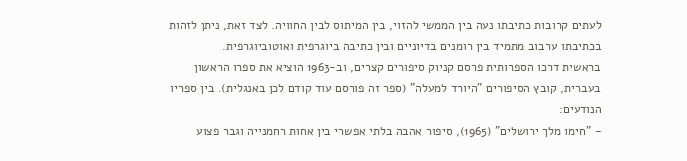לעתים קרובות כתיבתו נעה בין הממשי להזוי, בין המיתוס לבין החוויה. לצד זאת, ניתן לזהות בכתיבתו ערבוב מתמיד בין רומנים בדיוניים ובין כתיבה ביוגרפית ואוטוביוגרפית.
בראשית דרכו הספרותית פרסם קניוק סיפורים קצרים, וב-1963 הוציא את ספרו הראשון בעברית, קובץ הסיפורים "היורד למעלה" (ספר זה פורסם עוד קודם לכן באנגלית). בין ספריו הנודעים:
- "חימו מלך ירושלים" (1965), סיפור אהבה בלתי אפשרי בין אחות רחמנייה וגבר פצוע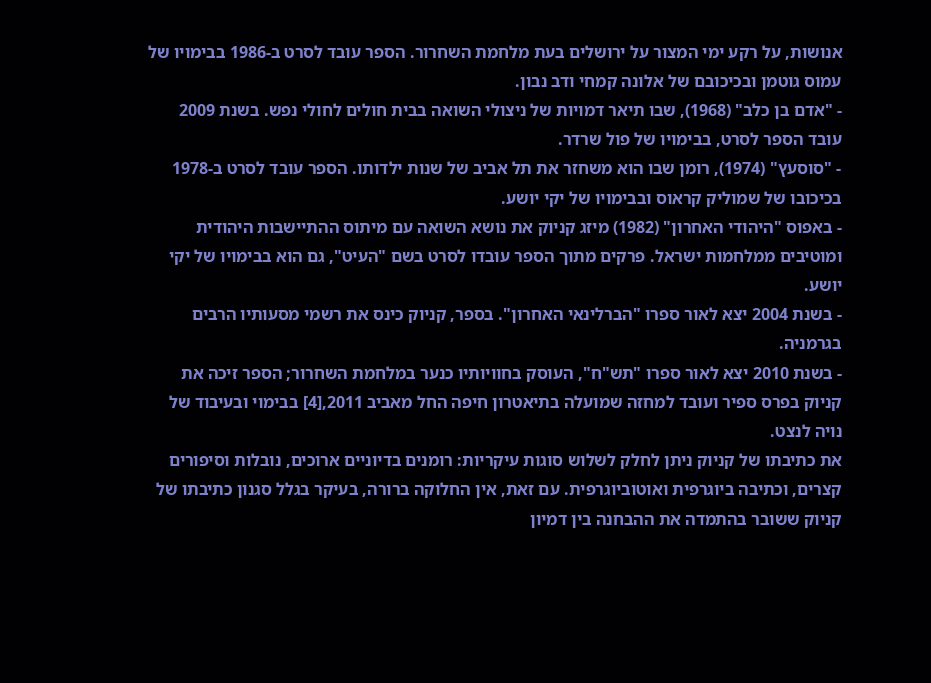אנושות, על רקע ימי המצור על ירושלים בעת מלחמת השחרור. הספר עובד לסרט ב-1986 בבימויו של עמוס גוטמן ובכיכובם של אלונה קמחי ודב נבון.
- "אדם בן כלב" (1968), שבו תיאר דמויות של ניצולי השואה בבית חולים לחולי נפש. בשנת 2009 עובד הספר לסרט, בבימויו של פול שרדר.
- "סוסעץ" (1974), רומן שבו הוא משחזר את תל אביב של שנות ילדותו. הספר עובד לסרט ב-1978 בכיכובו של שמוליק קראוס ובבימויו של יקי יושע.
- באפוס "היהודי האחרון" (1982) מיזג קניוק את נושא השואה עם מיתוס ההתיישבות היהודית ומוטיבים ממלחמות ישראל. פרקים מתוך הספר עובדו לסרט בשם "העיט", גם הוא בבימויו של יקי יושע.
- בשנת 2004 יצא לאור ספרו "הברלינאי האחרון". בספר, קניוק כינס את רשמי מסעותיו הרבים בגרמניה.
- בשנת 2010 יצא לאור ספרו "תש"ח", העוסק בחוויותיו כנער במלחמת השחרור; הספר זיכה את קניוק בפרס ספיר ועובד למחזה שמועלה בתיאטרון חיפה החל מאביב 2011,[4] בבימוי ובעיבוד של נויה לנצט.
את כתיבתו של קניוק ניתן לחלק לשלוש סוגות עיקריות: רומנים בדיוניים ארוכים, נובלות וסיפורים קצרים, וכתיבה ביוגרפית ואוטוביוגרפית. עם זאת, אין החלוקה ברורה, בעיקר בגלל סגנון כתיבתו של קניוק ששובר בהתמדה את ההבחנה בין דמיון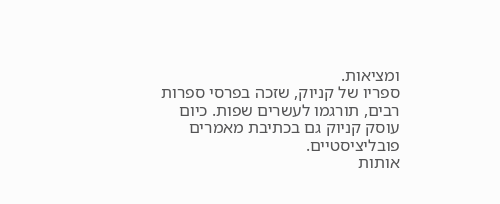ומציאות.
ספריו של קניוק, שזכה בפרסי ספרות רבים, תורגמו לעשרים שפות. כיום עוסק קניוק גם בכתיבת מאמרים פובליציסטיים.
אותות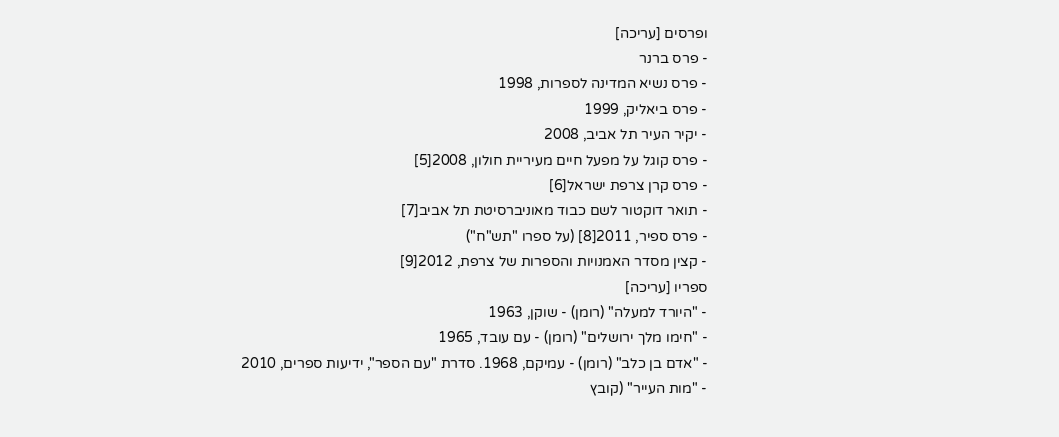ופרסים [עריכה]
- פרס ברנר
- פרס נשיא המדינה לספרות, 1998
- פרס ביאליק, 1999
- יקיר העיר תל אביב, 2008
- פרס קוגל על מפעל חיים מעיריית חולון, 2008[5]
- פרס קרן צרפת ישראל[6]
- תואר דוקטור לשם כבוד מאוניברסיטת תל אביב[7]
- פרס ספיר, 2011[8] (על ספרו "תש"ח")
- קצין מסדר האמנויות והספרות של צרפת, 2012[9]
ספריו [עריכה]
- "היורד למעלה" (רומן) - שוקן, 1963
- "חימו מלך ירושלים" (רומן) - עם עובד, 1965
- "אדם בן כלב" (רומן) - עמיקם, 1968. סדרת "עם הספר", ידיעות ספרים, 2010
- "מות העייר" (קובץ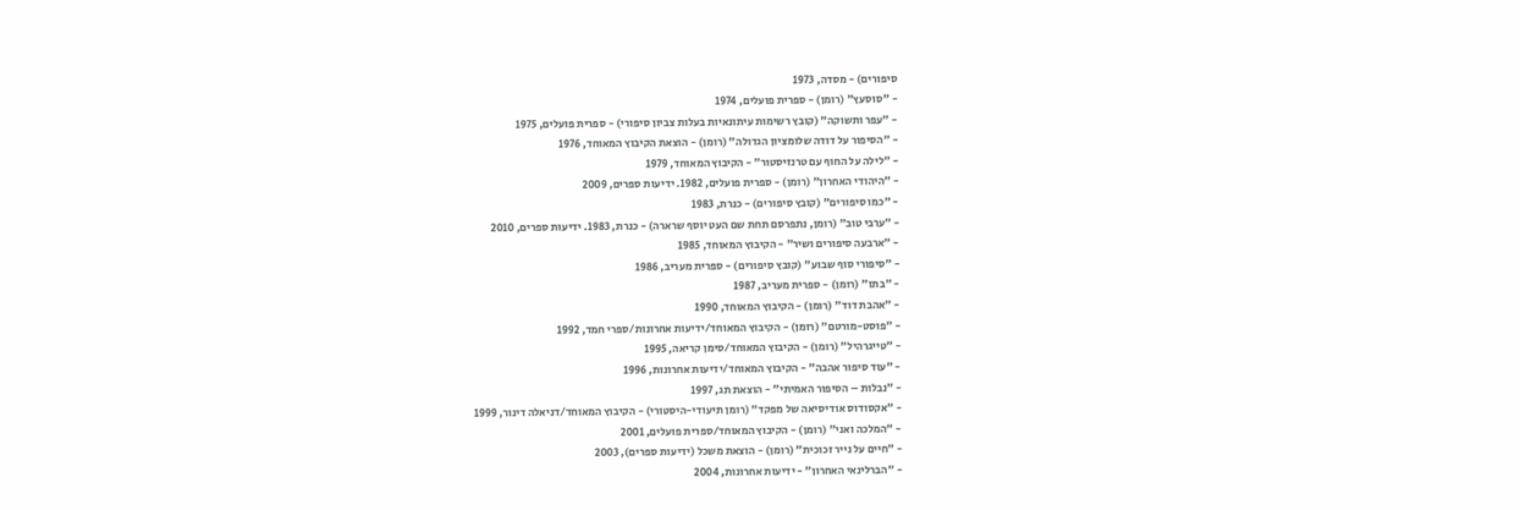סיפורים) - מסדה, 1973
- "סוסעץ" (רומן) - ספרית פועלים, 1974
- "עפר ותשוקה" (קובץ רשימות עיתונאיות בעלות צביון סיפורי) - ספרית פועלים, 1975
- "הסיפור על דודה שלומציון הגדולה" (רומן) - הוצאת הקיבוץ המאוחד, 1976
- "לילה על החוף עם טרנזיסטור" - הקיבוץ המאוחד, 1979
- "היהודי האחרון" (רומן) - ספרית פועלים, 1982. ידיעות ספרים, 2009
- "כמו סיפורים" (קובץ סיפורים) - כנרת, 1983
- "ערבי טוב" (רומן, נתפרסם תחת שם העט יוסף שרארה) - כנרת, 1983. ידיעות ספרים, 2010
- "ארבעה סיפורים ושיר" - הקיבוץ המאוחד, 1985
- "סיפורי סוף שבוע" (קובץ סיפורים) - ספרית מעריב, 1986
- "בתו" (רומן) - ספרית מעריב, 1987
- "אהבת דוד" (רומן) - הקיבוץ המאוחד, 1990
- "פוסט-מורטם" (רומן) - הקיבוץ המאוחד/ידיעות אחרונות/ספרי חמד, 1992
- "טייגרהיל" (רומן) - הקיבוץ המאוחד/סימן קריאה, 1995
- "עוד סיפור אהבה" - הקיבוץ המאוחד/ידיעות אחרונות, 1996
- "נבלות – הסיפור האמיתי" - הוצאת תג, 1997
- "אקסודוס אודיסיאה של מפקד" (רומן תיעודי-היסטורי) - הקיבוץ המאוחד/דניאלה דינור, 1999
- "המלכה ואני" (רומן) - הקיבוץ המאוחד/ספרית פועלים, 2001
- "חיים על נייר זכוכית" (רומן) - הוצאת משכל (ידיעות ספרים), 2003
- "הברלינאי האחרון" - ידיעות אחרונות, 2004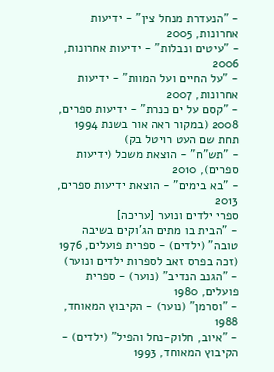- "הנעדרת מנחל צין" - ידיעות אחרונות, 2005
- "עיטים ונבלות" - ידיעות אחרונות, 2006
- "על החיים ועל המוות" - ידיעות אחרונות, 2007
- "קסם על ים כנרת" - ידיעות ספרים, 2008 (במקור ראה אור בשנת 1994 תחת שם העט רויטל בק)
- "תש"ח" - הוצאת משכל (ידיעות ספרים), 2010
- "בא בימים" - הוצאת ידיעות ספרים, 2013
ספרי ילדים ונוער [עריכה]
- "הבית בו מתים הג'וקים בשיבה טובה" (ילדים) - ספרית פועלים, 1976 (זכה בפרס זאב לספרות ילדים ונוער)
- "הגנב הנדיב" (נוער) - ספרית פועלים, 1980
- "וסרמן" (נוער) - הקיבוץ המאוחד, 1988
- "איוב, חלוק-נחל והפיל" (ילדים) - הקיבוץ המאוחד, 1993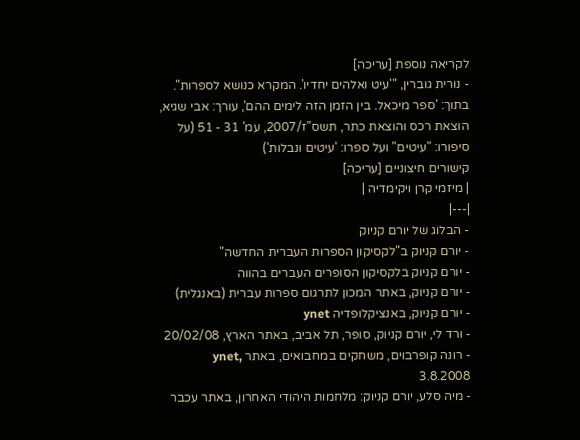לקריאה נוספת [עריכה]
- נורית גוברין, "'עיט ואלהים יחדיו'. המקרא כנושא לספרות". בתוך: 'ספר מיכאל. בין הזמן הזה לימים ההם', עורך: אבי שגיא, הוצאת רכס והוצאת כתר, תשס"ז/2007, עמ' 31 - 51 (על סיפורו: "עיטים" ועל ספרו: 'עיטים ונבלות')
קישורים חיצוניים [עריכה]
| מיזמי קרן ויקימדיה |
|---|
- הבלוג של יורם קניוק
- יורם קניוק ב"לקסיקון הספרות העברית החדשה"
- יורם קניוק בלקסיקון הסופרים העברים בהווה
- יורם קניוק, באתר המכון לתרגום ספרות עברית (באנגלית)
- יורם קניוק, באנציקלופדיה ynet
- ורד לי, יורם קניוק, סופר, תל אביב, באתר הארץ, 20/02/08
- רונה קופרבוים, משחקים במחבואים, באתר ynet, 3.8.2008
- מיה סלע, יורם קניוק: מלחמות היהודי האחרון, באתר עכבר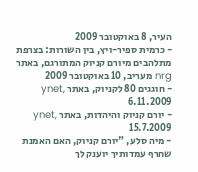העיר, 8 באוקטובר 2009
- כרמית ספיר-ויץ, בין השורות: בצרפת מתלהבים מיורם קניוק המתורגם, באתר nrg מעריב, 10 באוקטובר 2009
- חוגגים 80 לקניוק, באתר ynet, 6.11.2009
- יורם קניוק והיהדות, באתר ynet, 15.7.2009
- מיה סלע, "יורם קניוק, האם האמנת שחרף עמדותיך יוענק לך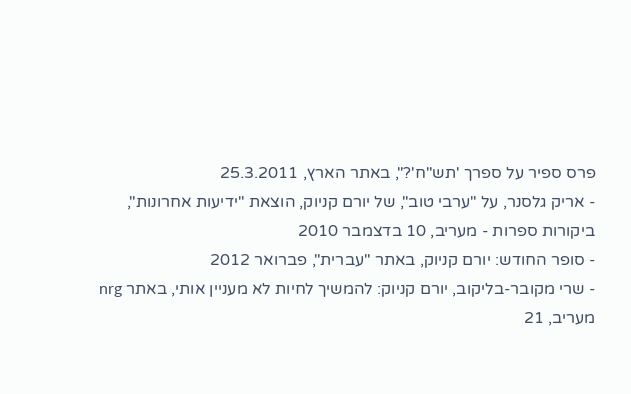פרס ספיר על ספרך 'תש"ח'?", באתר הארץ, 25.3.2011
- אריק גלסנר, על "ערבי טוב", של יורם קניוק, הוצאת "ידיעות אחרונות", ביקורות ספרות - מעריב, 10 בדצמבר 2010
- סופר החודש: יורם קניוק, באתר "עברית", פברואר 2012
- שרי מקובר-בליקוב, יורם קניוק: להמשיך לחיות לא מעניין אותי, באתר nrg מעריב, 21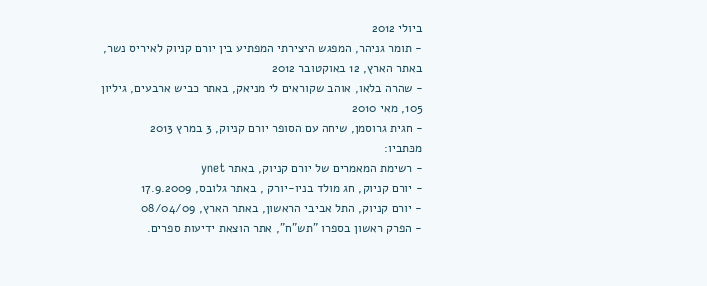ביולי 2012
- תומר גניהר, המפגש היצירתי המפתיע בין יורם קניוק לאיריס נשר, באתר הארץ, 12 באוקטובר 2012
- שהרה בלאו, אוהב שקוראים לי מניאק, באתר כביש ארבעים, גיליון 105, מאי 2010
- חגית גרוסמן, שיחה עם הסופר יורם קניוק, 3 במרץ 2013
מכּתביו:
- רשימת המאמרים של יורם קניוק, באתר ynet
- יורם קניוק, חג מולד בניו-יורק , באתר גלובס, 17.9.2009
- יורם קניוק, התל אביבי הראשון, באתר הארץ, 08/04/09
- הפרק ראשון בספרו "תש"ח", אתר הוצאת ידיעות ספרים.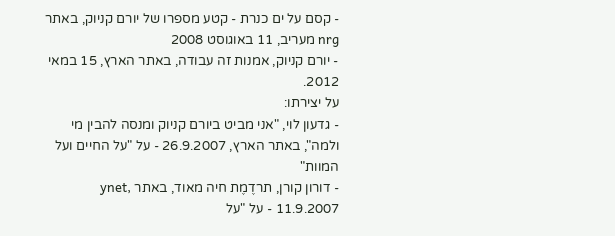- קסם על ים כנרת - קטע מספרו של יורם קניוק, באתר nrg מעריב, 11 באוגוסט 2008
- יורם קניוק, אמנות זה עבודה, באתר הארץ, 15 במאי 2012.
על יצירתו:
- גדעון לוי, "אני מביט ביורם קניוק ומנסה להבין מי ולמה", באתר הארץ, 26.9.2007 - על "על החיים ועל המוות"
- דורון קורן, תרדֶמֶת חיה מאוד, באתר ynet, 11.9.2007 - על "על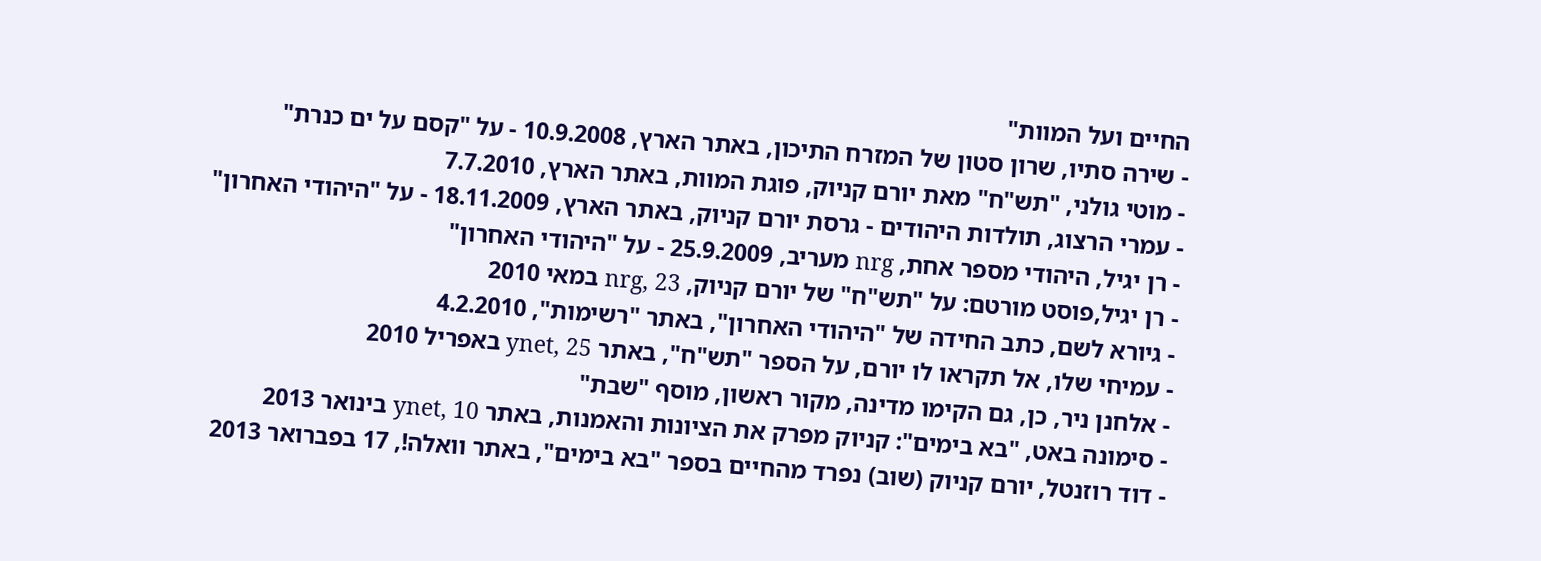החיים ועל המוות"
- שירה סתיו, שרון סטון של המזרח התיכון, באתר הארץ, 10.9.2008 - על "קסם על ים כנרת"
- מוטי גולני, "תש"ח" מאת יורם קניוק, פוגת המוות, באתר הארץ, 7.7.2010
- עמרי הרצוג, תולדות היהודים - גרסת יורם קניוק, באתר הארץ, 18.11.2009 - על "היהודי האחרון"
- רן יגיל, היהודי מספר אחת, nrg מעריב, 25.9.2009 - על "היהודי האחרון"
- רן יגיל,פוסט מורטם: על "תש"ח" של יורם קניוק, nrg, 23 במאי 2010
- גיורא לשם, כתב החידה של "היהודי האחרון", באתר "רשימות", 4.2.2010
- עמיחי שלו, אל תקראו לו יורם, על הספר "תש"ח", באתר ynet, 25 באפריל 2010
- אלחנן ניר, כן, גם הקימו מדינה, מקור ראשון, מוסף "שבת"
- סימונה באט, "בא בימים": קניוק מפרק את הציונות והאמנות, באתר ynet, 10 בינואר 2013
- דוד רוזנטל, יורם קניוק (שוב) נפרד מהחיים בספר "בא בימים", באתר וואלה!, 17 בפברואר 2013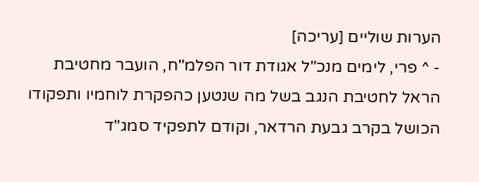הערות שוליים [עריכה]
- ^ פרי, לימים מנכ"ל אגודת דור הפלמ"ח, הועבר מחטיבת הראל לחטיבת הנגב בשל מה שנטען כהפקרת לוחמיו ותפקודו הכושל בקרב גבעת הרדאר, וקודם לתפקיד סמג"ד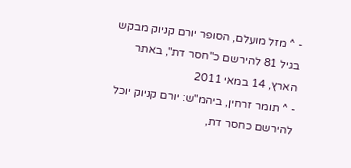- ^ מזל מועלם, הסופר יורם קניוק מבקש בגיל 81 להירשם כ"חסר דת", באתר הארץ, 14 במאי 2011
- ^ תומר זרחין, ביהמ"ש: יורם קניוק יוכל להירשם כחסר דת,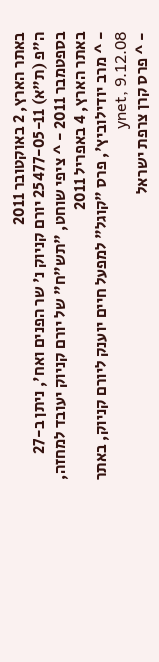באתר הארץ, 2 באוקטובר 2011
ה"פ (ת"א) 25477-05-11 יורם קניוק נ' שר הפנים ואח', ניתן ב-27 בספטמבר 2011 - ^ ציפי שוחט, "תש"ח" של יורם קניוק יעובד למחזה, באתר הארץ, 4 באפריל 2011
- ^ מרב יודילוביץ', פרס "קוגל" למפעל חיים יוענק ליורם קניוק, באתר ynet, 9.12.08
- ^ פרס קרן צרפת ישראל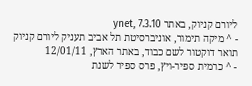ליורם קניוק, באתר ynet, 7.3.10
- ^ מיקה תימור, אוניברסיטת תל אביב תעניק ליורם קניוק תואר דוקטור לשם כבוד, באתר הארץ, 12/01/11
- ^ כרמית ספיר-ויץ, פרס ספיר לשנת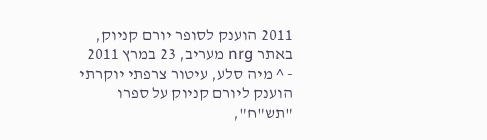2011 הוענק לסופר יורם קניוק, באתר nrg מעריב, 23 במרץ 2011
- ^ מיה סלע, עיטור צרפתי יוקרתי הוענק ליורם קניוק על ספרו "תש"ח",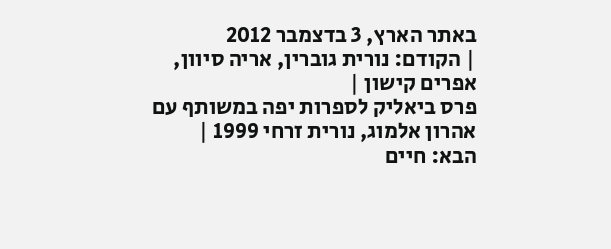באתר הארץ, 3 בדצמבר 2012
| הקודם: נורית גוברין, אריה סיוון, אפרים קישון |
פרס ביאליק לספרות יפה במשותף עם אהרון אלמוג, נורית זרחי 1999 |
הבא: חיים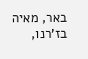באר, מאיה בז'רנו,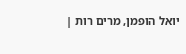יואל הופמן, מרים רות |